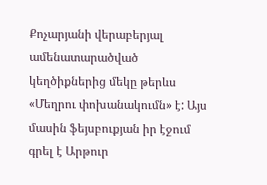Քոչարյանի վերաբերյալ ամենատարածված կեղծիքներից մեկը թերևս «Մեղրու փոխանակումն» է: Այս մասին ֆեյսբուքյան իր էջում գրել է Արթուր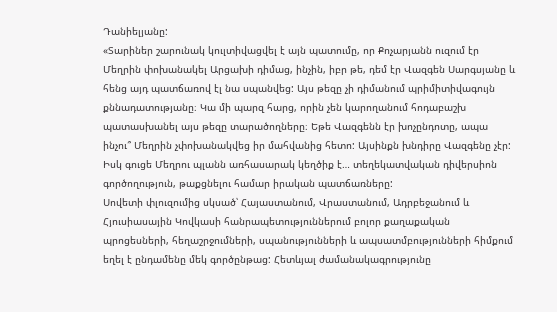Դանիելյանը:
«Տարիներ շարունակ կուլտիվացվել է այն պատումը, որ Քոչարյանն ուզում էր Մեղրին փոխանակել Արցախի դիմաց, ինչին, իբր թե, դեմ էր Վազգեն Սարգսյանը և հենց այդ պատճառով էլ նա սպանվեց: Այս թեզը չի դիմանում պրիմիտիվագույն քննադատությանը։ Կա մի պարզ հարց, որին չեն կարողանում հոդաբաշխ պատասխանել այս թեզը տարածողները։ Եթե Վազգենն էր խոչընդոտը, ապա ինչու՞ Մեղրին չփոխանակվեց իր մահվանից հետո: Այսինքն խնդիրը Վազգենը չէր: Իսկ գուցե Մեղրու պլանն առհասարակ կեղծիք է… տեղեկատվական դիվերսիոն գործողություն, թաքցնելու համար իրական պատճառները:
Սովետի փլուզումից սկսած՝ Հայաստանում, Վրաստանում, Ադրբեջանում և Հյուսիասային Կովկասի հանրապետություններում բոլոր քաղաքական պրոցեսների, հեղաշրջումների, սպանությունների և ապսատմբությունների հիմքում եղել է ընդամենը մեկ գործընթաց: Հետևյալ ժամանակագրությունը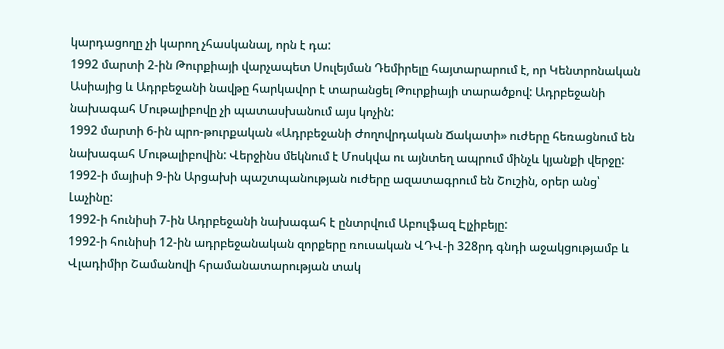կարդացողը չի կարող չհասկանալ, որն է դա:
1992 մարտի 2-ին Թուրքիայի վարչապետ Սուլեյման Դեմիրելը հայտարարում է, որ Կենտրոնական Ասիայից և Ադրբեջանի նավթը հարկավոր է տարանցել Թուրքիայի տարածքով: Ադրբեջանի նախագահ Մութալիբովը չի պատասխանում այս կոչին:
1992 մարտի 6-ին պրո-թուրքական «Ադրբեջանի Ժողովրդական Ճակատի» ուժերը հեռացնում են նախագահ Մութալիբովին: Վերջինս մեկնում է Մոսկվա ու այնտեղ ապրում մինչև կյանքի վերջը:
1992-ի մայիսի 9-ին Արցախի պաշտպանության ուժերը ազատագրում են Շուշին, օրեր անց՝ Լաչինը:
1992-ի հունիսի 7-ին Ադրբեջանի նախագահ է ընտրվում Աբուլֆազ Էլչիբեյը:
1992-ի հունիսի 12-ին ադրբեջանական զորքերը ռուսական ՎԴՎ-ի 328րդ գնդի աջակցությամբ և Վլադիմիր Շամանովի հրամանատարության տակ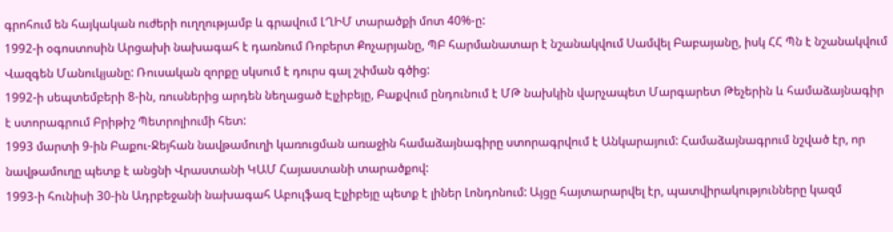գրոհում են հայկական ուժերի ուղղությամբ և գրավում ԼՂԻՄ տարածքի մոտ 40%-ը:
1992-ի օգոստոսին Արցախի նախագահ է դառնում Ռոբերտ Քոչարյանը, ՊԲ հարմանատար է նշանակվում Սամվել Բաբայանը, իսկ ՀՀ Պն է նշանակվում Վազգեն Մանուկյանը: Ռուսական զորքը սկսում է դուրս գալ շփման գծից:
1992-ի սեպտեմբերի 8-ին, ռուսներից արդեն նեղացած Էլչիբեյը, Բաքվում ընդունում է ՄԹ նախկին վարչապետ Մարգարետ Թեչերին և համաձայնագիր է ստորագրում Բրիթիշ Պետրոլիումի հետ:
1993 մարտի 9-ին Բաքու-Ջեյհան նավթամուղի կառուցման առաջին համաձայնագիրը ստորագրվում է Անկարայում: Համաձայնագրում նշված էր, որ նավթամուղը պետք է անցնի Վրաստանի ԿԱՄ Հայաստանի տարածքով:
1993-ի հունիսի 30-ին Ադրբեջանի նախագահ Աբուլֆազ Էլչիբեյը պետք է լիներ Լոնդոնում: Այցը հայտարարվել էր, պատվիրակությունները կազմ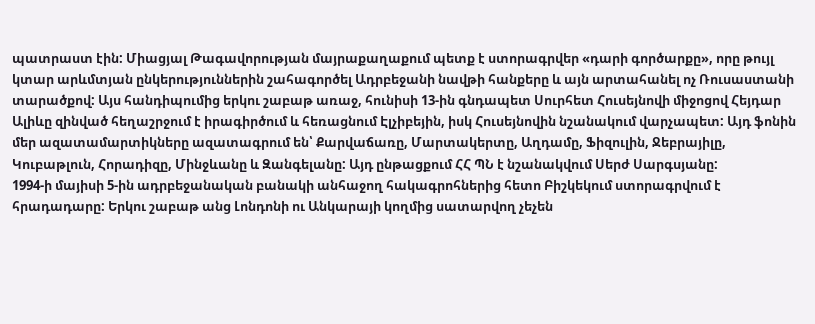պատրաստ էին: Միացյալ Թագավորության մայրաքաղաքում պետք է ստորագրվեր «դարի գործարքը», որը թույլ կտար արևմտյան ընկերություններին շահագործել Ադրբեջանի նավթի հանքերը և այն արտահանել ոչ Ռուսաստանի տարածքով: Այս հանդիպումից երկու շաբաթ առաջ, հունիսի 13-ին գնդապետ Սուրհետ Հուսեյնովի միջոցով Հեյդար Ալիևը զինված հեղաշրջում է իրագիրծում և հեռացնում Էլչիբեյին, իսկ Հուսեյնովին նշանակում վարչապետ: Այդ ֆոնին մեր ազատամարտիկները ազատագրում են՝ Քարվաճառը, Մարտակերտը, Աղդամը, Ֆիզուլին, Ջեբրայիլը, Կուբաթլուն, Հորադիզը, Մինջևանը և Զանգելանը: Այդ ընթացքում ՀՀ ՊՆ է նշանակվում Սերժ Սարգսյանը:
1994-ի մայիսի 5-ին ադրբեջանական բանակի անհաջող հակագրոհներից հետո Բիշկեկում ստորագրվում է հրադադարը: Երկու շաբաթ անց Լոնդոնի ու Անկարայի կողմից սատարվող չեչեն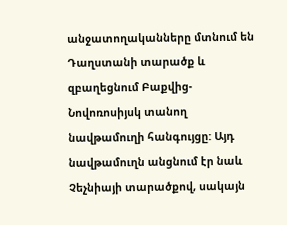անջատողականները մտնում են Դաղստանի տարածք և զբաղեցնում Բաքվից-Նովոռոսիյսկ տանող նավթամուղի հանգույցը: Այդ նավթամուղն անցնում էր նաև Չեչնիայի տարածքով, սակայն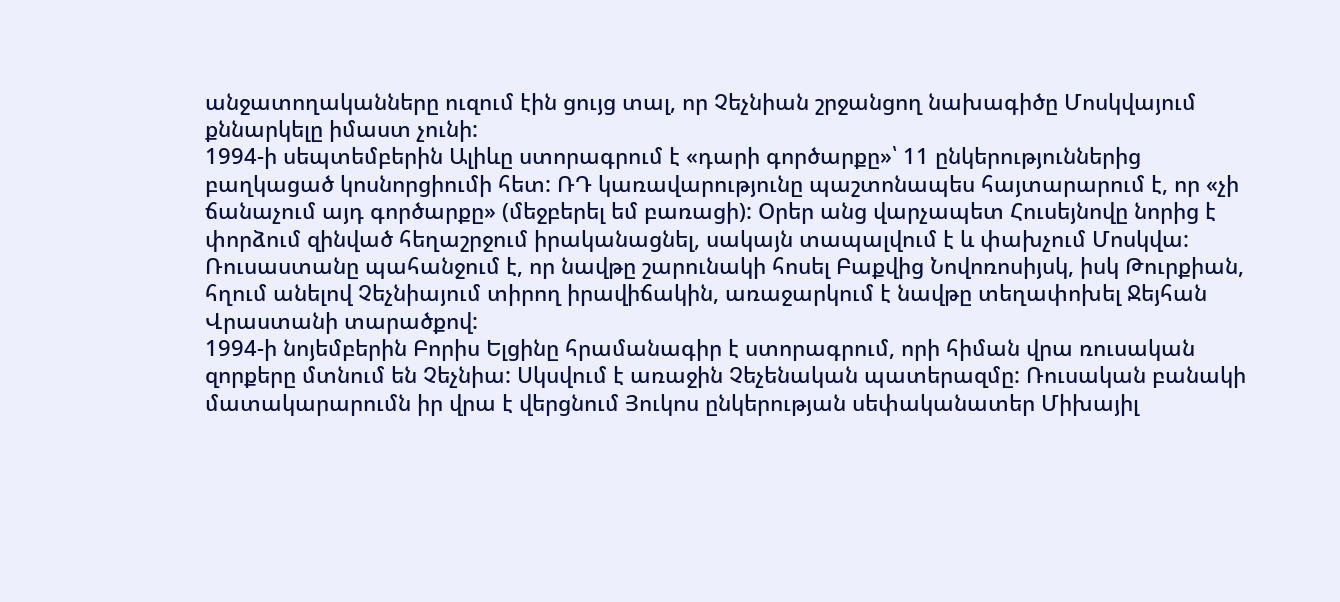անջատողականները ուզում էին ցույց տալ, որ Չեչնիան շրջանցող նախագիծը Մոսկվայում քննարկելը իմաստ չունի:
1994-ի սեպտեմբերին Ալիևը ստորագրում է «դարի գործարքը»՝ 11 ընկերություններից բաղկացած կոսնորցիումի հետ: ՌԴ կառավարությունը պաշտոնապես հայտարարում է, որ «չի ճանաչում այդ գործարքը» (մեջբերել եմ բառացի): Օրեր անց վարչապետ Հուսեյնովը նորից է փորձում զինված հեղաշրջում իրականացնել, սակայն տապալվում է և փախչում Մոսկվա: Ռուսաստանը պահանջում է, որ նավթը շարունակի հոսել Բաքվից Նովոռոսիյսկ, իսկ Թուրքիան, հղում անելով Չեչնիայում տիրող իրավիճակին, առաջարկում է նավթը տեղափոխել Ջեյհան Վրաստանի տարածքով:
1994-ի նոյեմբերին Բորիս Ելցինը հրամանագիր է ստորագրում, որի հիման վրա ռուսական զորքերը մտնում են Չեչնիա: Սկսվում է առաջին Չեչենական պատերազմը: Ռուսական բանակի մատակարարումն իր վրա է վերցնում Յուկոս ընկերության սեփականատեր Միխայիլ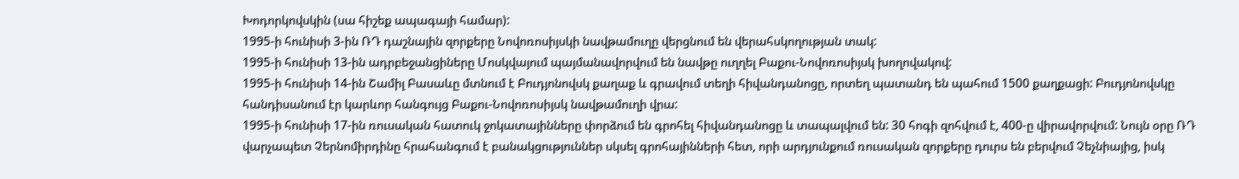Խոդորկովսկին (սա հիշեք ապագայի համար):
1995-ի հունիսի 3-ին ՌԴ դաշնային զորքերը Նովոռոսիյսկի նավթամուղը վերցնում են վերահսկողության տակ:
1995-ի հունիսի 13-ին ադրբեջանցիները Մոսկվայում պայմանավորվում են նավթը ուղղել Բաքու-Նովոռոսիյսկ խողովակով:
1995-ի հունիսի 14-ին Շամիլ Բասաևը մտնում է Բուդյոնովսկ քաղաք և գրավում տեղի հիվանդանոցը, որտեղ պատանդ են պահում 1500 քաղքացի: Բուդյոնովսկը հանդիսանում էր կարևոր հանգույց Բաքու-Նովոռոսիյսկ նավթամուղի վրա:
1995-ի հունիսի 17-ին ռուսական հատուկ ջոկատայինները փորձում են գրոհել հիվանդանոցը և տապալվում են: 30 հոգի զոհվում է, 400-ը վիրավորվում: Նույն օրը ՌԴ վարչապետ Չերնոմիրդինը հրահանգում է բանակցություններ սկսել գրոհայինների հետ, որի արդյունքում ռուսական զորքերը դուրս են բերվում Չեչնիայից, իսկ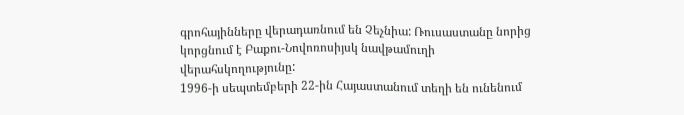գրոհայինները վերադառնում են Չեչնիա: Ռուսաստանը նորից կորցնում է Բաքու-Նովոռոսիյսկ նավթամուղի վերահսկողությունը:
1996-ի սեպտեմբերի 22-ին Հայաստանում տեղի են ունենում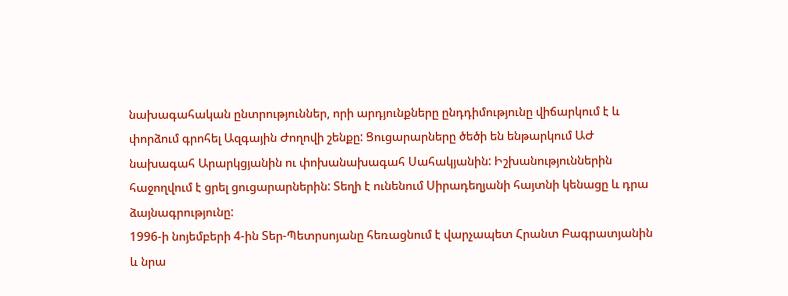նախագահական ընտրություններ, որի արդյունքները ընդդիմությունը վիճարկում է և փորձում գրոհել Ազգային Ժողովի շենքը: Ցուցարարները ծեծի են ենթարկում ԱԺ նախագահ Արարկցյանին ու փոխանախագահ Սահակյանին: Իշխանություններին հաջողվում է ցրել ցուցարարներին: Տեղի է ունենում Սիրադեղյանի հայտնի կենացը և դրա ձայնագրությունը:
1996-ի նոյեմբերի 4-ին Տեր-Պետրսոյանը հեռացնում է վարչապետ Հրանտ Բագրատյանին և նրա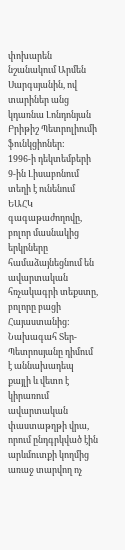փոխարեն նշանակում Արմեն Սարգսյանին, ով տարիներ անց կդառնա Լոնդոնյան Բրիթիշ Պետրոլիումի ֆունկցիոներ:
1996-ի դեկտեմբերի 9-ին Լիսաբոնում տեղի է ունենում ԵԱՀԿ գագաթաժողովը, բոլոր մասնակից երկրները համաձայնեցնում են ավարտական հռչակագրի տեքստը, բոլորը բացի Հայաստանից: Նախագահ Տեր-Պետրոսյանը դիմում է աննախադեպ քայլի և վետո է կիրառում ավարտական փաստաթղթի վրա, որում ընդգրկված էին արևմուտքի կողմից առաջ տարվող ոչ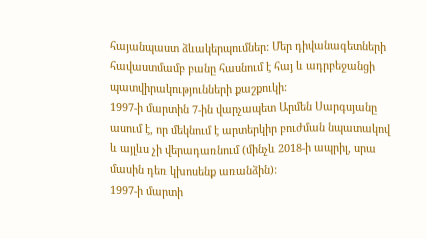հայանպաստ ձևակերպումներ: Մեր դիվանագետների հավաստմամբ բանը հասնում է հայ և ադրբեջանցի պատվիրակությունների քաշքուկի:
1997-ի մարտին 7-ին վարչապետ Արմեն Սարգսյանը ասում է, որ մեկնում է արտերկիր բուժման նպատակով և այլևս չի վերադառնում (մինչև 2018-ի ապրիլ, սրա մասին դեռ կխոսենք առանձին):
1997-ի մարտի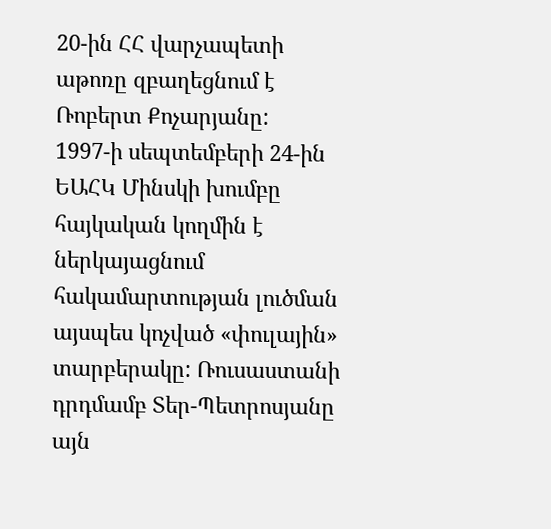20-ին ՀՀ վարչապետի աթոռը զբաղեցնում է Ռոբերտ Քոչարյանը:
1997-ի սեպտեմբերի 24-ին ԵԱՀԿ Մինսկի խումբը հայկական կողմին է ներկայացնում հակամարտության լուծման այսպես կոչված «փուլային» տարբերակը: Ռուսաստանի դրդմամբ Տեր-Պետրոսյանը այն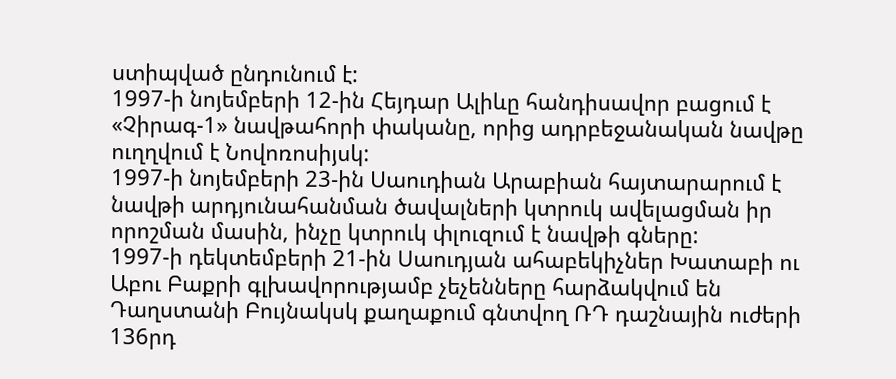ստիպված ընդունում է:
1997-ի նոյեմբերի 12-ին Հեյդար Ալիևը հանդիսավոր բացում է «Չիրագ-1» նավթահորի փականը, որից ադրբեջանական նավթը ուղղվում է Նովոռոսիյսկ:
1997-ի նոյեմբերի 23-ին Սաուդիան Արաբիան հայտարարում է նավթի արդյունահանման ծավալների կտրուկ ավելացման իր որոշման մասին, ինչը կտրուկ փլուզում է նավթի գները:
1997-ի դեկտեմբերի 21-ին Սաուդյան ահաբեկիչներ Խատաբի ու Աբու Բաքրի գլխավորությամբ չեչենները հարձակվում են Դաղստանի Բույնակսկ քաղաքում գնտվող ՌԴ դաշնային ուժերի 136րդ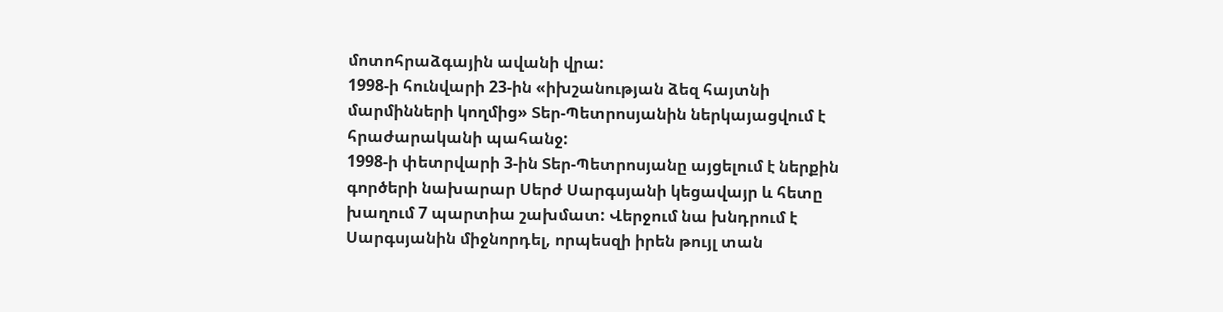մոտոհրաձգային ավանի վրա:
1998-ի հունվարի 23-ին «իխշանության ձեզ հայտնի մարմինների կողմից» Տեր-Պետրոսյանին ներկայացվում է հրաժարականի պահանջ:
1998-ի փետրվարի 3-ին Տեր-Պետրոսյանը այցելում է ներքին գործերի նախարար Սերժ Սարգսյանի կեցավայր և հետը խաղում 7 պարտիա շախմատ: Վերջում նա խնդրում է Սարգսյանին միջնորդել, որպեսզի իրեն թույլ տան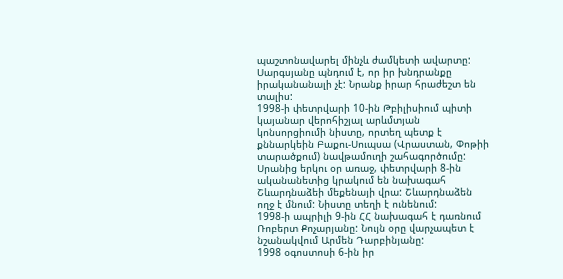պաշտոնավարել մինչև ժամկետի ավարտը: Սարգսյանը պնդում է, որ իր խնդրանքը իրականանալի չէ: Նրանք իրար հրաժեշտ են տալիս:
1998-ի փետրվարի 10-ին Թբիլիսիում պիտի կայանար վերոհիշյալ արևմտյան կոնսորցիումի նիստը, որտեղ պետք է քննարկեին Բաքու-Սուպսա (Վրաստան, Փոթիի տարածքում) նավթամուղի շահագործումը: Սրանից երկու օր առաջ, փետրվարի 8-ին ականանետից կրակում են նախագահ Շևարդնաձեի մեքենայի վրա: Շևարդնաձեն ողջ է մնում: Նիստը տեղի է ունենում:
1998-ի ապրիլի 9-ին ՀՀ նախագահ է դառնում Ռոբերտ Քոչարյանը: Նույն օրը վարչապետ է նշանակվում Արմեն Դարբինյանը:
1998 օգոստոսի 6-ին իր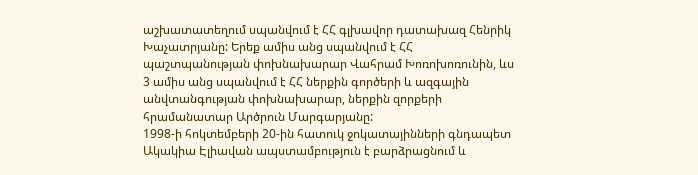աշխատատեղում սպանվում է ՀՀ գլխավոր դատախազ Հենրիկ Խաչատրյանը: Երեք ամիս անց սպանվում է ՀՀ պաշտպանության փոխնախարար Վահրամ Խոռոխոռունին, ևս 3 ամիս անց սպանվում է ՀՀ ներքին գործերի և ազգային անվտանգության փոխնախարար, ներքին զորքերի հրամանատար Արծրուն Մարգարյանը:
1998-ի հոկտեմբերի 20-ին հատուկ ջոկատայինների գնդապետ Ակակիա Էլիավան ապստամբություն է բարձրացնում և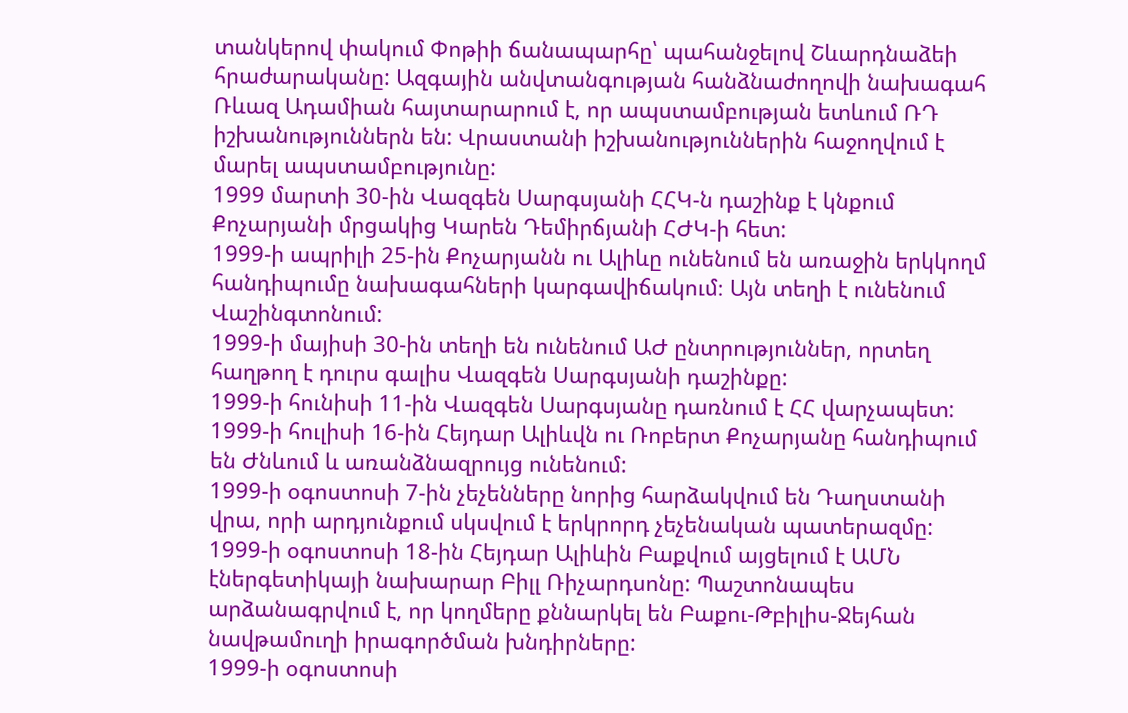տանկերով փակում Փոթիի ճանապարհը՝ պահանջելով Շևարդնաձեի հրաժարականը: Ազգային անվտանգության հանձնաժողովի նախագահ Ռևազ Ադամիան հայտարարում է, որ ապստամբության ետևում ՌԴ իշխանություններն են: Վրաստանի իշխանություններին հաջողվում է մարել ապստամբությունը:
1999 մարտի 30-ին Վազգեն Սարգսյանի ՀՀԿ-ն դաշինք է կնքում Քոչարյանի մրցակից Կարեն Դեմիրճյանի ՀԺԿ-ի հետ:
1999-ի ապրիլի 25-ին Քոչարյանն ու Ալիևը ունենում են առաջին երկկողմ հանդիպումը նախագահների կարգավիճակում։ Այն տեղի է ունենում Վաշինգտոնում:
1999-ի մայիսի 30-ին տեղի են ունենում ԱԺ ընտրություններ, որտեղ հաղթող է դուրս գալիս Վազգեն Սարգսյանի դաշինքը:
1999-ի հունիսի 11-ին Վազգեն Սարգսյանը դառնում է ՀՀ վարչապետ:
1999-ի հուլիսի 16-ին Հեյդար Ալիևվն ու Ռոբերտ Քոչարյանը հանդիպում են Ժնևում և առանձնազրույց ունենում:
1999-ի օգոստոսի 7-ին չեչենները նորից հարձակվում են Դաղստանի վրա, որի արդյունքում սկսվում է երկրորդ չեչենական պատերազմը:
1999-ի օգոստոսի 18-ին Հեյդար Ալիևին Բաքվում այցելում է ԱՄՆ էներգետիկայի նախարար Բիլլ Ռիչարդսոնը: Պաշտոնապես արձանագրվում է, որ կողմերը քննարկել են Բաքու-Թբիլիս-Ջեյհան նավթամուղի իրագործման խնդիրները:
1999-ի օգոստոսի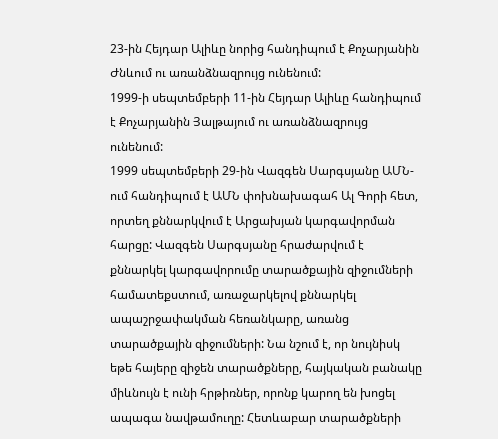23-ին Հեյդար Ալիևը նորից հանդիպում է Քոչարյանին Ժնևում ու առանձնազրույց ունենում:
1999-ի սեպտեմբերի 11-ին Հեյդար Ալիևը հանդիպում է Քոչարյանին Յալթայում ու առանձնազրույց ունենում:
1999 սեպտեմբերի 29-ին Վազգեն Սարգսյանը ԱՄՆ-ում հանդիպում է ԱՄՆ փոխնախագահ Ալ Գորի հետ, որտեղ քննարկվում է Արցախյան կարգավորման հարցը: Վազգեն Սարգսյանը հրաժարվում է քննարկել կարգավորումը տարածքային զիջումների համատեքստում, առաջարկելով քննարկել ապաշրջափակման հեռանկարը, առանց տարածքային զիջումների: Նա նշում է, որ նույնիսկ եթե հայերը զիջեն տարածքները, հայկական բանակը միևնույն է ունի հրթիռներ, որոնք կարող են խոցել ապագա նավթամուղը: Հետևաբար տարածքների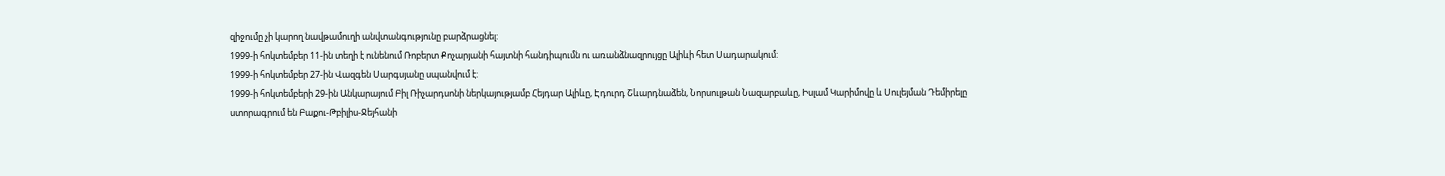զիջումը չի կարող նավթամուղի անվտանգությունը բարձրացնել:
1999-ի հոկտեմբեր 11-ին տեղի է ունենում Ռոբերտ Քոչարյանի հայտնի հանդիպումն ու առանձնազրույցը Ալիևի հետ Սադարակում:
1999-ի հոկտեմբեր 27-ին Վազգեն Սարգսյանը սպանվում է:
1999-ի հոկտեմբերի 29-ին Անկարայում Բիլ Ռիչարդսոնի ներկայությամբ Հեյդար Ալիևը, Էդուրդ Շևարդնաձեն, Նորսուլթան Նազարբաևը, Իսլամ Կարիմովը և Սուլեյման Դեմիրելը ստորագրում են Բաքու-Թբիլիս-Ջեյհանի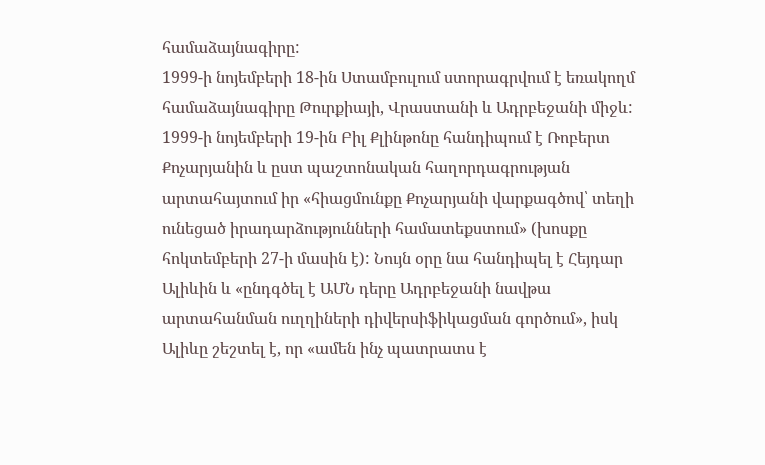համաձայնագիրը:
1999-ի նոյեմբերի 18-ին Ստամբուլում ստորագրվում է եռակողմ համաձայնագիրը Թուրքիայի, Վրաստանի և Ադրբեջանի միջև:
1999-ի նոյեմբերի 19-ին Բիլ Քլինթոնը հանդիպում է Ռոբերտ Քոչարյանին և ըստ պաշտոնական հաղորդագրության արտահայտում իր «հիացմունքը Քոչարյանի վարքագծով՝ տեղի ունեցած իրադարձությունների համատեքստում» (խոսքը հոկտեմբերի 27-ի մասին է): Նույն օրը նա հանդիպել է Հեյդար Ալիևին և «ընդգծել է ԱՄՆ դերը Ադրբեջանի նավթա արտահանման ուղղիների դիվերսիֆիկացման գործում», իսկ Ալիևը շեշտել է, որ «ամեն ինչ պատրատս է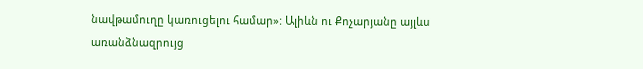նավթամուղը կառուցելու համար»: Ալիևն ու Քոչարյանը այլևս առանձնազրույց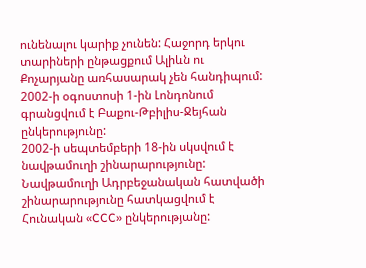ունենալու կարիք չունեն: Հաջորդ երկու տարիների ընթացքում Ալիևն ու Քոչարյանը առհասարակ չեն հանդիպում:
2002-ի օգոստոսի 1-ին Լոնդոնում գրանցվում է Բաքու-Թբիլիս-Ջեյհան ընկերությունը:
2002-ի սեպտեմբերի 18-ին սկսվում է նավթամուղի շինարարությունը: Նավթամուղի Ադրբեջանական հատվածի շինարարությունը հատկացվում է Հունական «CCC» ընկերությանը: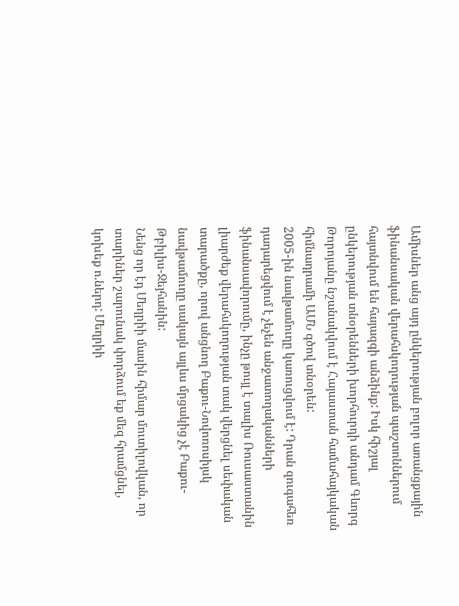Ամիսներ անց այդ ընկերության բոլոր առանցքային ֆինանսական վերահսկողության պաշտոններում հայտնվում են հայազգի անձինք: Իսկ հիշյալ ընկերության տնօրենների խորհուրդի անդամ Գևորգ Թորոյանը նշանակվում է Հայաստան համահայկական հիմնադրամի ԱՄՆ գծով տնօրեն:
2005-ին նավթամուղը կառուցվում է: Դրան զուգահեռ դադարեցվում է չեչեն անջատողականների ֆինանսավորումը, ինչը թույլ է տալիս Ռուսաստանին լիարժեք վերահսկողության տակ վերցնել սեփական տարածքը, որով անցնող Բաքու-Նովոռոսիյսկ նավթամուղը սակայն այլևս մրցակից չէ Բաքու-Թբիլիս-Ջեյհանին:
Նենց որ էդ Մեղրիի մասին հիմար մուտիլովկան, որ տարիներ շարունակ փորձում եք մեզ հրամցնել, կոխեք ո.ներդ: Մեղրիի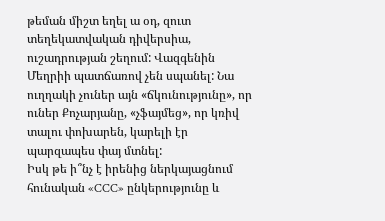թեման միշտ եղել ա օդ, զուտ տեղեկատվական դիվերսիա, ուշադրության շեղում: Վազգենին Մեղրիի պատճառով չեն սպանել: Նա ուղղակի չուներ այն «ճկունությունը», որ ուներ Քոչարյանը, «չֆայմեց», որ կռիվ տալու փոխարեն, կարելի էր պարզապես փայ մտնել:
Իսկ թե ի՞նչ է իրենից ներկայացնում հունական «CCC» ընկերությունը և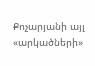Քոչարյանի այլ «արկածների»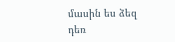մասին ես ձեզ դեռ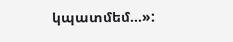կպատմեմ…»: